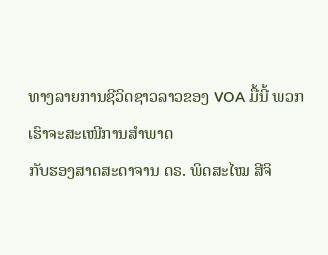ທາງລາຍການຊີວິດຊາວລາວຂອງ VOA ມື້ນີ້ ພວກເຮົາຈະສະເໜີການສໍາພາດ
ກັບຮອງສາດສະດາຈານ ດຣ. ພິດສະໄໝ ສີຈິ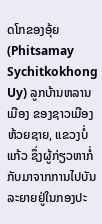ດໂກຂອງອຸ້ຍ (Phitsamay
Sychitkokhong Uy) ລູກບ້ານຫລານເມືອງ ຂອງຊາວເມືອງຫ້ວຍຊາຍ, ແຂວງບໍ່
ແກ້ວ ຊຶ່ງຜູ້ກ່ຽວຫາກໍ່ກັບມາຈາກການໄປບັນລະຍາຍຢູ່ໃນກອງປະ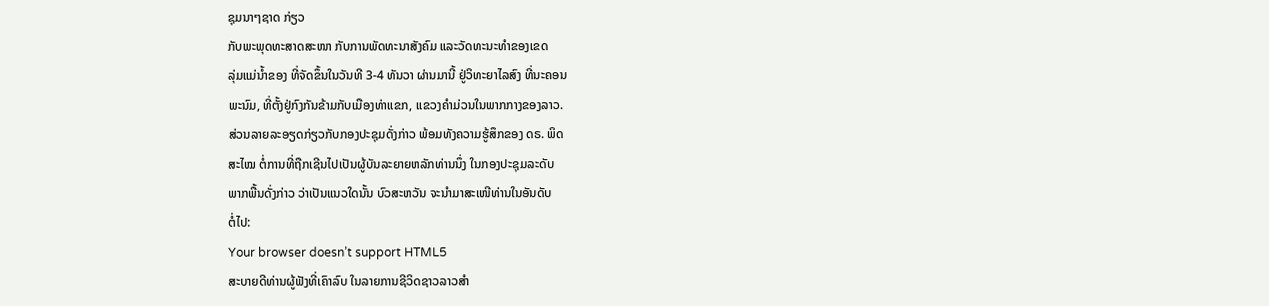ຊຸມນາໆຊາດ ກ່ຽວ
ກັບພະພຸດທະສາດສະໜາ ກັບການພັດທະນາສັງຄົມ ແລະວັດທະນະທໍາຂອງເຂດ
ລຸ່ມແມ່ນໍ້າຂອງ ທີ່ຈັດຂຶ້ນໃນວັນທີ 3-4 ທັນວາ ຜ່ານມານີ້ ຢູ່ວິທະຍາໄລສົງ ທີ່ນະຄອນ
ພະນົມ, ທີ່ຕັ້ງຢູ່ກົງກັນຂ້າມກັບເມືອງທ່າແຂກ, ແຂວງຄໍາມ່ວນໃນພາກກາງຂອງລາວ.
ສ່ວນລາຍລະອຽດກ່ຽວກັບກອງປະຊຸມດັ່ງກ່າວ ພ້ອມທັງຄວາມຮູ້ສຶກຂອງ ດຣ. ພິດ
ສະໄໝ ຕໍ່ການທີ່ຖືກເຊີນໄປເປັນຜູ້ບັນລະຍາຍຫລັກທ່ານນຶ່ງ ໃນກອງປະຊຸມລະດັບ
ພາກພື້ນດັ່ງກ່າວ ວ່າເປັນແນວໃດນັ້ນ ບົວສະຫວັນ ຈະນໍາມາສະເໜີທ່ານໃນອັນດັບ
ຕໍ່ໄປ:
Your browser doesn’t support HTML5
ສະບາຍດີທ່ານຜູ້ຟັງທີ່ເຄົາລົບ ໃນລາຍການຊີວິດຊາວລາວສໍາ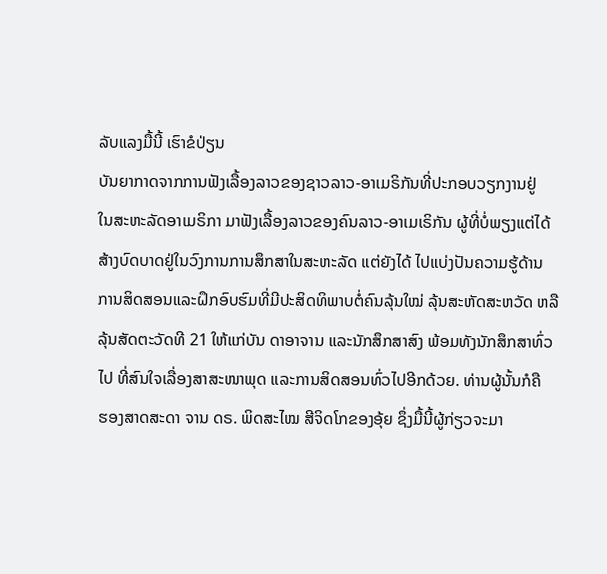ລັບແລງມື້ນີ້ ເຮົາຂໍປ່ຽນ
ບັນຍາກາດຈາກການຟັງເລື້ອງລາວຂອງຊາວລາວ-ອາເມຣິກັນທີ່ປະກອບວຽກງານຢູ່
ໃນສະຫະລັດອາເມຣິກາ ມາຟັງເລື້ອງລາວຂອງຄົນລາວ-ອາເມເຣິກັນ ຜູ້ທີ່ບໍ່ພຽງແຕ່ໄດ້
ສ້າງບົດບາດຢູ່ໃນວົງການການສຶກສາໃນສະຫະລັດ ແຕ່ຍັງໄດ້ ໄປແບ່ງປັນຄວາມຮູ້ດ້ານ
ການສິດສອນແລະຝຶກອົບຮົມທີ່ມີປະສິດທິພາບຕໍ່ຄົນລຸ້ນໃໝ່ ລຸ້ນສະຫັດສະຫວັດ ຫລື
ລຸ້ນສັດຕະວັດທີ 21 ໃຫ້ແກ່ບັນ ດາອາຈານ ແລະນັກສຶກສາສົງ ພ້ອມທັງນັກສຶກສາທົ່ວ
ໄປ ທີ່ສົນໃຈເລື່ອງສາສະໜາພຸດ ແລະການສິດສອນທົ່ວໄປອີກດ້ວຍ. ທ່ານຜູ້ນັ້ນກໍຄື
ຮອງສາດສະດາ ຈານ ດຣ. ພິດສະໄໝ ສີຈິດໂກຂອງອຸ້ຍ ຊຶ່ງມື້ນີ້ຜູ້ກ່ຽວຈະມາ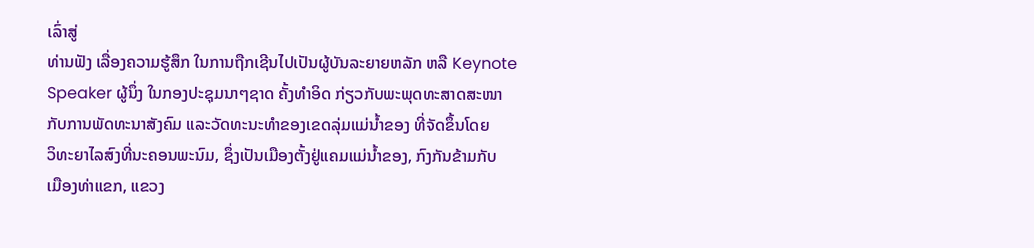ເລົ່າສູ່
ທ່ານຟັງ ເລື່ອງຄວາມຮູ້ສຶກ ໃນການຖືກເຊີນໄປເປັນຜູ້ບັນລະຍາຍຫລັກ ຫລື Keynote
Speaker ຜູ້ນຶ່ງ ໃນກອງປະຊຸມນາໆຊາດ ຄັ້ງທໍາອິດ ກ່ຽວກັບພະພຸດທະສາດສະໜາ
ກັບການພັດທະນາສັງຄົມ ແລະວັດທະນະທໍາຂອງເຂດລຸ່ມແມ່ນໍ້າຂອງ ທີ່ຈັດຂຶ້ນໂດຍ
ວິທະຍາໄລສົງທີ່ນະຄອນພະນົມ, ຊຶ່ງເປັນເມືອງຕັ້ງຢູ່ແຄມແມ່ນໍ້າຂອງ, ກົງກັນຂ້າມກັບ
ເມືອງທ່າແຂກ, ແຂວງ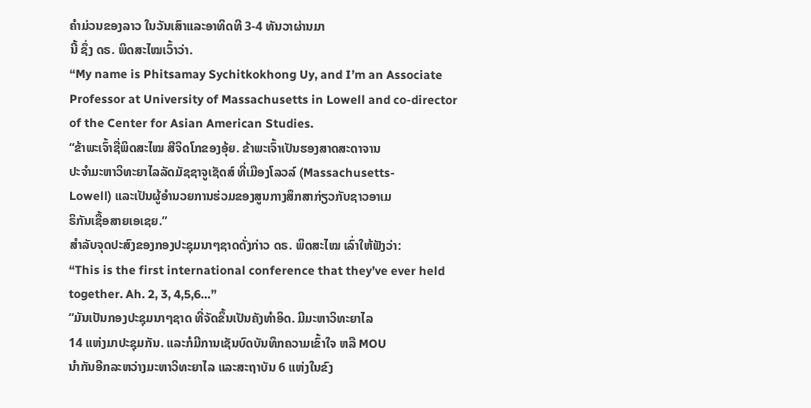ຄໍາມ່ວນຂອງລາວ ໃນວັນເສົາແລະອາທິດທີ 3-4 ທັນວາຜ່ານມາ
ນີ້ ຊຶ່ງ ດຣ. ພິດສະໄໝເວົ້າວ່າ.
“My name is Phitsamay Sychitkokhong Uy, and I’m an Associate Professor at University of Massachusetts in Lowell and co-director of the Center for Asian American Studies.
“ຂ້າພະເຈົ້າຊື່ພິດສະໄໝ ສີຈິດໂກຂອງອຸ້ຍ. ຂ້າພະເຈົ້າເປັນຮອງສາດສະດາຈານ
ປະຈຳມະຫາວິທະຍາໄລລັດມັຊຊາຈູເຊັດສ໌ ທີ່ເມືອງໂລວລ໌ (Massachusetts-
Lowell) ແລະເປັນຜູ້ອໍານວຍການຮ່ວມຂອງສູນກາງສຶກສາກ່ຽວກັບຊາວອາເມ
ຣິກັນເຊື້ອສາຍເອເຊຍ.”
ສໍາລັບຈຸດປະສົງຂອງກອງປະຊຸມນາໆຊາດດັ່ງກ່າວ ດຣ. ພິດສະໄໝ ເລົ່າໃຫ້ຟັງວ່າ:
“This is the first international conference that they’ve ever held together. Ah. 2, 3, 4,5,6…”
“ມັນເປັນກອງປະຊຸມນາໆຊາດ ທີ່ຈັດຂຶ້ນເປັນຄັງທໍາອິດ. ມີມະຫາວິທະຍາໄລ
14 ແຫ່ງມາປະຊຸມກັນ. ແລະກໍມີການເຊັນບົດບັນທຶກຄວາມເຂົ້າໃຈ ຫລື MOU
ນໍາກັນອີກລະຫວ່າງມະຫາວິທະຍາໄລ ແລະສະຖາບັນ 6 ແຫ່ງໃນຂົງ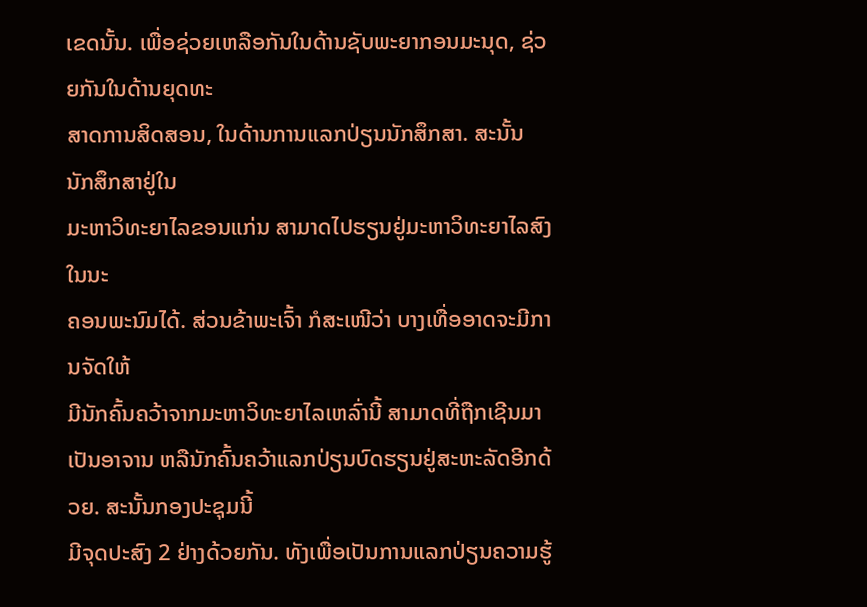ເຂດນັ້ນ. ເພື່ອຊ່ວຍເຫລືອກັນໃນດ້ານຊັບພະຍາກອນມະນຸດ, ຊ່ວຍກັນໃນດ້ານຍຸດທະ
ສາດການສິດສອນ, ໃນດ້ານການແລກປ່ຽນນັກສຶກສາ. ສະນັ້ນ ນັກສຶກສາຢູ່ໃນ
ມະຫາວິທະຍາໄລຂອນແກ່ນ ສາມາດໄປຮຽນຢູ່ມະຫາວິທະຍາໄລສົງໃນນະ
ຄອນພະນົມໄດ້. ສ່ວນຂ້າພະເຈົ້າ ກໍສະເໜີວ່າ ບາງເທື່ອອາດຈະມີການຈັດໃຫ້
ມີນັກຄົ້ນຄວ້າຈາກມະຫາວິທະຍາໄລເຫລົ່ານີ້ ສາມາດທີ່ຖືກເຊີນມາເປັນອາຈານ ຫລືນັກຄົ້ນຄວ້າແລກປ່ຽນບົດຮຽນຢູ່ສະຫະລັດອີກດ້ວຍ. ສະນັ້ນກອງປະຊຸມນີ້
ມີຈຸດປະສົງ 2 ຢ່າງດ້ວຍກັນ. ທັງເພື່ອເປັນການແລກປ່ຽນຄວາມຮູ້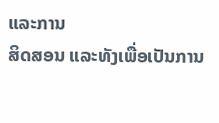ແລະການ
ສິດສອນ ແລະທັງເພື່ອເປັນການ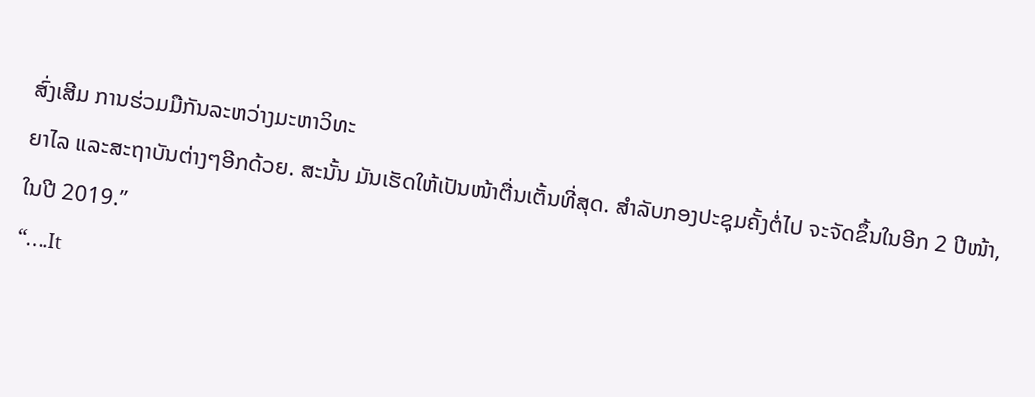ສົ່ງເສີມ ການຮ່ວມມືກັນລະຫວ່າງມະຫາວິທະ
ຍາໄລ ແລະສະຖາບັນຕ່າງໆອີກດ້ວຍ. ສະນັ້ນ ມັນເຮັດໃຫ້ເປັນໜ້າຕື່ນເຕັ້ນທີ່ສຸດ. ສໍາລັບກອງປະຊຸມຄັ້ງຕໍ່ໄປ ຈະຈັດຂຶ້ນໃນອີກ 2 ປີໜ້າ, ໃນປີ 2019.”
“….It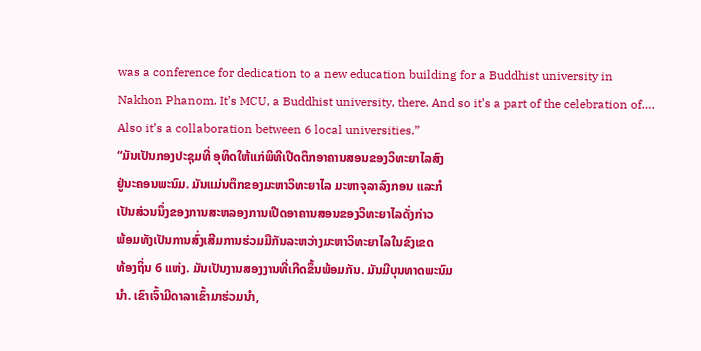was a conference for dedication to a new education building for a Buddhist university in Nakhon Phanom. It’s MCU, a Buddhist university, there. And so it’s a part of the celebration of…. Also it’s a collaboration between 6 local universities.”
“ມັນເປັນກອງປະຊຸມທີ່ ອຸທິດໃຫ້ແກ່ພິທີເປີດຕຶກອາຄານສອນຂອງວິທະຍາໄລສົງ
ຢູ່ນະຄອນພະນົມ. ມັນແມ່ນຕຶກຂອງມະຫາວິທະຍາໄລ ມະຫາຈຸລາລົງກອນ ແລະກໍ
ເປັນສ່ວນນຶ່ງຂອງການສະຫລອງການເປີດອາຄານສອນຂອງວິທະຍາໄລດັ່ງກ່າວ
ພ້ອມທັງເປັນການສົ່ງເສີມການຮ່ວມມືກັນລະຫວ່າງມະຫາວິທະຍາໄລໃນຂົງເຂດ
ທ້ອງຖິ່ນ 6 ແຫ່ງ. ມັນເປັນງານສອງງານທີ່ເກີດຂຶ້ນພ້ອມກັນ. ມັນມີບຸນທາດພະນົມ
ນໍາ. ເຂົາເຈົ້າມີດາລາເຂົ້າມາຮ່ວມນໍາ,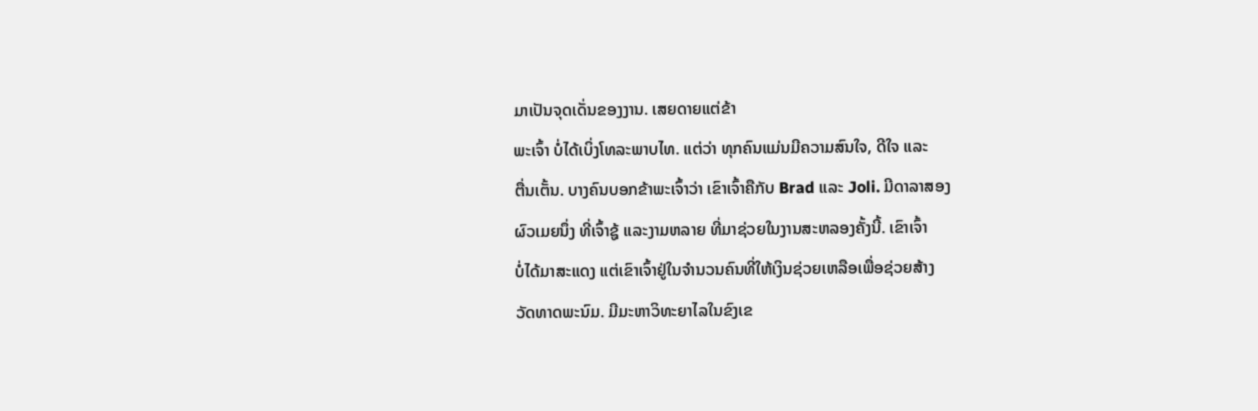ມາເປັນຈຸດເດັ່ນຂອງງານ. ເສຍດາຍແຕ່ຂ້າ
ພະເຈົ້າ ບໍ່ໄດ້ເບິ່ງໂທລະພາບໄທ. ແຕ່ວ່າ ທຸກຄົນແມ່ນມີຄວາມສົນໃຈ, ດີໃຈ ແລະ
ຕື່ນເຕັ້ນ. ບາງຄົນບອກຂ້າພະເຈົ້າວ່າ ເຂົາເຈົ້າຄືກັບ Brad ແລະ Joli. ມີດາລາສອງ
ຜົວເມຍນຶ່ງ ທີ່ເຈົ້າຊູ້ ແລະງາມຫລາຍ ທີ່ມາຊ່ວຍໃນງານສະຫລອງຄັ້ງນີ້. ເຂົາເຈົ້າ
ບໍ່ໄດ້ມາສະແດງ ແຕ່ເຂົາເຈົ້າຢູ່ໃນຈໍານວນຄົນທີ່ໃຫ້ເງິນຊ່ວຍເຫລືອເພື່ອຊ່ວຍສ້າງ
ວັດທາດພະນົມ. ມີມະຫາວິທະຍາໄລໃນຂົງເຂ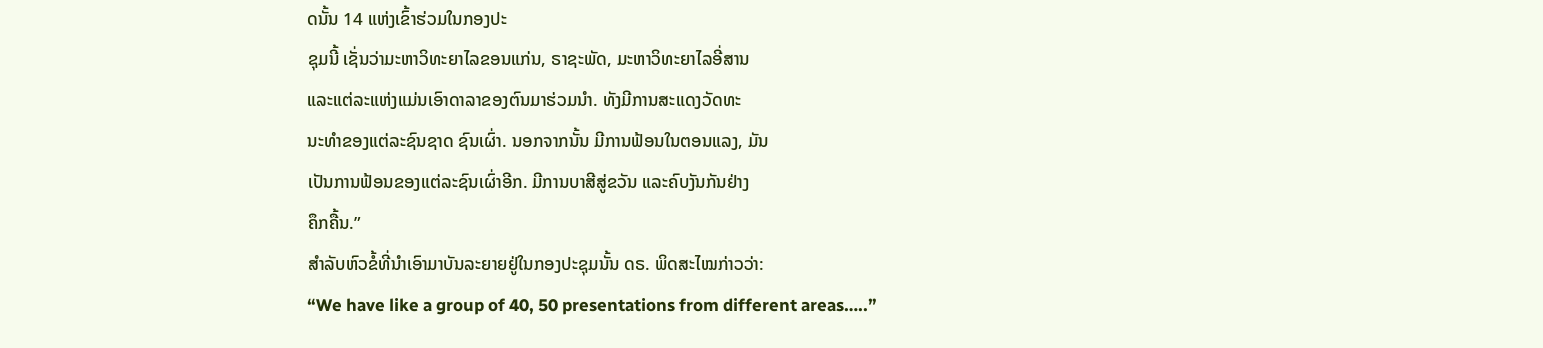ດນັ້ນ 14 ແຫ່ງເຂົ້າຮ່ວມໃນກອງປະ
ຊຸມນີ້ ເຊັ່ນວ່າມະຫາວິທະຍາໄລຂອນແກ່ນ, ຣາຊະພັດ, ມະຫາວິທະຍາໄລອີ່ສານ
ແລະແຕ່ລະແຫ່ງແມ່ນເອົາດາລາຂອງຕົນມາຮ່ວມນໍາ. ທັງມີການສະແດງວັດທະ
ນະທໍາຂອງແຕ່ລະຊົນຊາດ ຊົນເຜົ່າ. ນອກຈາກນັ້ນ ມີການຟ້ອນໃນຕອນແລງ, ມັນ
ເປັນການຟ້ອນຂອງແຕ່ລະຊົນເຜົ່າອີກ. ມີການບາສີສູ່ຂວັນ ແລະຄົບງັນກັນຢ່າງ
ຄຶກຄື້ນ.”
ສໍາລັບຫົວຂໍ້ທີ່ນໍາເອົາມາບັນລະຍາຍຢູ່ໃນກອງປະຊຸມນັ້ນ ດຣ. ພິດສະໄໝກ່າວວ່າ:
“We have like a group of 40, 50 presentations from different areas…..”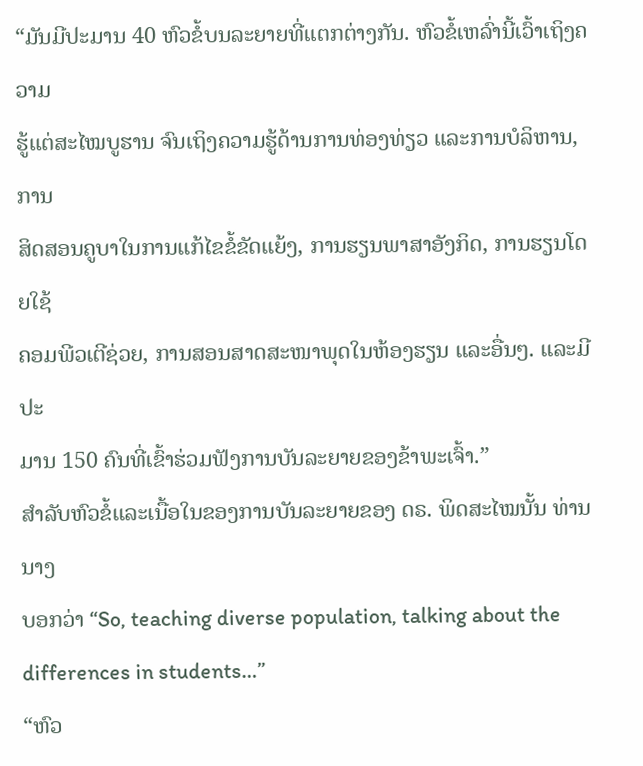“ມັນມີປະມານ 40 ຫົວຂໍ້ບນລະຍາຍທີ່ແຕກຕ່າງກັນ. ຫົວຂໍ້ເຫລົ່ານີ້ເວົ້າເຖິງຄວາມ
ຮູ້ແຕ່ສະໄໝບູຮານ ຈົນເຖິງຄວາມຮູ້ດ້ານການທ່ອງທ່ຽວ ແລະການບໍລິຫານ, ການ
ສິດສອນຄູບາໃນການແກ້ໄຂຂໍ້ຂັດແຍ້ງ, ການຮຽນພາສາອັງກິດ, ການຮຽນໂດຍໃຊ້
ຄອມພີວເຕີຊ່ວຍ, ການສອນສາດສະໜາພຸດໃນຫ້ອງຮຽນ ແລະອື່ນໆ. ແລະມີປະ
ມານ 150 ຄົນທີ່ເຂົ້າຮ່ວມຟັງການບັນລະຍາຍຂອງຂ້າພະເຈົ້າ.”
ສໍາລັບຫົວຂໍ້ແລະເນື້ອໃນຂອງການບັນລະຍາຍຂອງ ດຣ. ພິດສະໄໝນັ້ນ ທ່ານນາງ
ບອກວ່າ “So, teaching diverse population, talking about the differences in students…”
“ຫົວ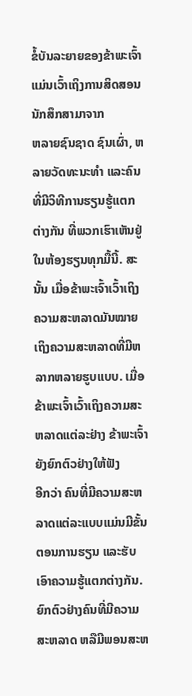ຂໍ້ບັນລະຍາຍຂອງຂ້າພະເຈົ້າແມ່ນເວົ້າເຖິງການສິດສອນນັກສຶກສາມາຈາກ
ຫລາຍຊົນຊາດ ຊົນເຜົ່າ, ຫລາຍວັດທະນະທໍາ ແລະຄົນທີ່ມີວິທີການຮຽນຮູ້ແຕກ
ຕ່າງກັນ ທີ່ພວກເຮົາເຫັນຢູ່ໃນຫ້ອງຮຽນທຸກມື້ນີ້. ສະນັ້ນ ເມື່ອຂ້າພະເຈົ້າເວົ້າເຖິງ
ຄວາມສະຫລາດມັນໝາຍເຖິງຄວາມສະຫລາດທີ່ມີຫລາກຫລາຍຮູບແບບ. ເມື່ອ
ຂ້າພະເຈົ້າເວົ້າເຖິງຄວາມສະຫລາດແຕ່ລະຢ່າງ ຂ້າພະເຈົ້າຍັງຍົກຕົວຢ່າງໃຫ້ຟັງ
ອີກວ່າ ຄົນທີ່ມີຄວາມສະຫລາດແຕ່ລະແບບແມ່ນມີຂັ້ນຕອນການຮຽນ ແລະຮັບ
ເອົາຄວາມຮູ້ແຕກຕ່າງກັນ. ຍົກຕົວຢ່າງຄົນທີ່ມີຄວາມສະຫລາດ ຫລືມີພອນສະຫ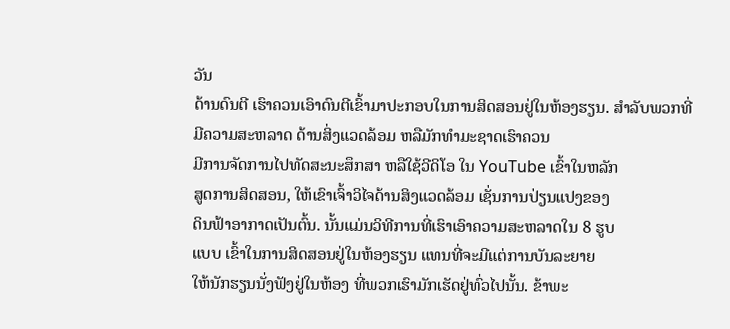ວັນ
ດ້ານດົນຕີ ເຮົາຄວນເອົາດົນຕີເຂົ້າມາປະກອບໃນການສິດສອນຢູ່ໃນຫ້ອງຮຽນ. ສໍາລັບພວກທີ່ມີຄວາມສະຫລາດ ດ້ານສິ່ງແວດລ້ອມ ຫລືມັກທໍາມະຊາດເຮົາຄວນ
ມີການຈັດການໄປທັດສະນະສຶກສາ ຫລືໃຊ້ວີດິໂອ ໃນ YouTube ເຂົ້າໃນຫລັກ
ສູດການສິດສອນ, ໃຫ້ເຂົາເຈົ້າວິໄຈດ້ານສິງແວດລ້ອມ ເຊັ່ນການປ່ຽນແປງຂອງ
ດິນຟ້າອາກາດເປັນຕົ້ນ. ນັ້ນແມ່ນວິທີການທີ່ເຮົາເອົາຄວາມສະຫລາດໃນ 8 ຮູບ
ແບບ ເຂົ້າໃນການສິດສອນຢູ່ໃນຫ້ອງຮຽນ ແທນທີ່ຈະມີແຕ່ການບັນລະຍາຍ
ໃຫ້ນັກຮຽນນັ່ງຟັງຢູ່ໃນຫ້ອງ ທີ່ພວກເຮົາມັກເຮັດຢູ່ທົ່ວໄປນັ້ນ. ຂ້າພະ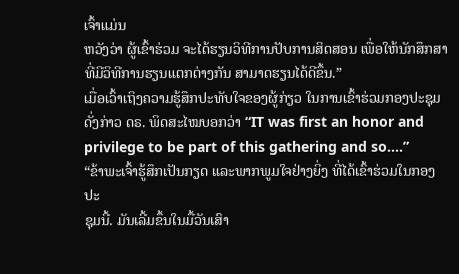ເຈົ້າແມ່ນ
ຫວັງວ່າ ຜູ້ເຂົ້າຮ່ວມ ຈະໄດ້ຮຽນວິທີການປັບການສິດສອນ ເພື່ອໃຫ້ນັກສຶກສາ
ທີ່ມີວິທີການຮຽນແຕກຕ່າງກັນ ສາມາດຮຽນໄດ້ດີຂຶ້ນ.”
ເມື່ອເວົ້າເຖິງຄວາມຮູ້ສຶກປະທັບໃຈຂອງຜູ້ກ່ຽວ ໃນການເຂົ້າຮ່ວມກອງປະຊຸມດັ່ງກ່າວ ດຣ. ພິດສະໄໝບອກວ່າ “IT was first an honor and privilege to be part of this gathering and so….”
“ຂ້າພະເຈົ້າຮູ້ສຶກເປັນກຽດ ແລະພາກພູມໃຈຢ່າງຍິ່ງ ທີ່ໄດ້ເຂົ້າຮ່ວມໃນກອງປະ
ຊຸມນີ້. ມັນເລີ້ມຂຶ້ນໃນມື້ວັນເສົາ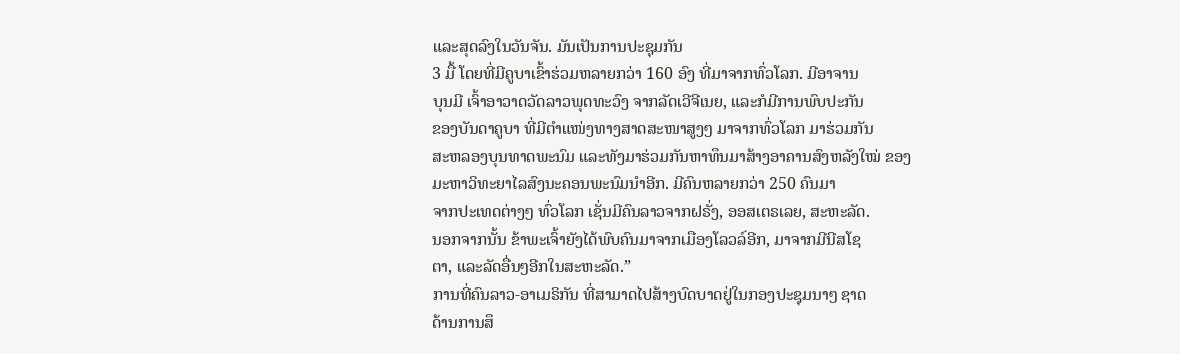ແລະສຸດລົງໃນວັນຈັນ. ມັນເປັນການປະຊຸມກັນ
3 ມື້ ໂດຍທີ່ມີຄູບາເຂົ້າຮ່ວມຫລາຍກວ່າ 160 ອົງ ທີ່ມາຈາກທົ່ວໂລກ. ມີອາຈານ
ບຸນມີ ເຈົ້າອາວາດວັດລາວພຸດທະວົງ ຈາກລັດເວີຈີເນຍ, ແລະກໍມີການພົບປະກັນ
ຂອງບັນດາຄູບາ ທີ່ມີຕໍາແໜ່ງທາງສາດສະໜາສູງໆ ມາຈາກທົ່ວໂລກ ມາຮ່ວມກັນ
ສະຫລອງບຸນທາດພະນົມ ແລະທັງມາຮ່ວມກັນຫາທຶນມາສ້າງອາຄານສົງຫລັງໃໝ່ ຂອງມະຫາວິທະຍາໄລສົງນະຄອນພະນົມນໍາອີກ. ມີຄົນຫລາຍກວ່າ 250 ຄົນມາ
ຈາກປະເທດຕ່າງໆ ທົ່ວໂລກ ເຊັ່ນມີຄົນລາວຈາກຝຣັ່ງ, ອອສເຕຣເລຍ, ສະຫະລັດ.
ນອກຈາກນັ້ນ ຂ້າພະເຈົ້າຍັງໄດ້ພົບຄົນມາຈາກເມືອງໂລວລ໌ອີກ, ມາຈາກມີນີສໂຊ
ຕາ, ແລະລັດອື່ນໆອີກໃນສະຫະລັດ.”
ການທີ່ຄົນລາວ-ອາເມຣິກັນ ທີ່ສາມາດໄປສ້າງບົດບາດຢູ່ໃນກອງປະຊຸມນາໆ ຊາດ
ດ້ານການສຶ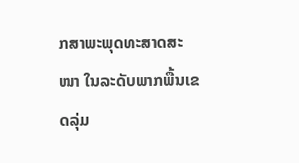ກສາພະພຸດທະສາດສະໜາ ໃນລະດັບພາກພື້ນເຂດລຸ່ມ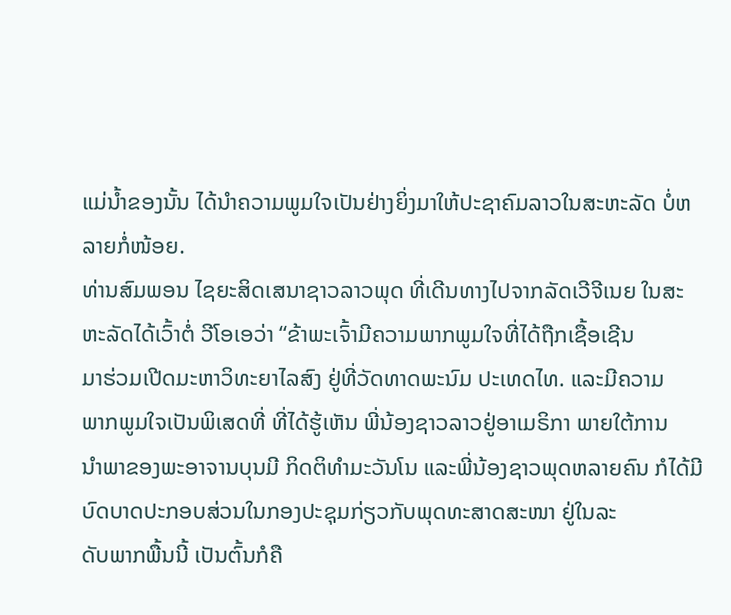ແມ່ນໍ້າຂອງນັ້ນ ໄດ້ນໍາຄວາມພູມໃຈເປັນຢ່າງຍິ່ງມາໃຫ້ປະຊາຄົມລາວໃນສະຫະລັດ ບໍ່ຫລາຍກໍ່ໜ້ອຍ.
ທ່ານສົມພອນ ໄຊຍະສິດເສນາຊາວລາວພຸດ ທີ່ເດີນທາງໄປຈາກລັດເວີຈີເນຍ ໃນສະ
ຫະລັດໄດ້ເວົ້າຕໍ່ ວີໂອເອວ່າ “ຂ້າພະເຈົ້າມີຄວາມພາກພູມໃຈທີ່ໄດ້ຖືກເຊື້ອເຊີນ
ມາຮ່ວມເປີດມະຫາວິທະຍາໄລສົງ ຢູ່ທີ່ວັດທາດພະນົມ ປະເທດໄທ. ແລະມີຄວາມ
ພາກພູມໃຈເປັນພິເສດທີ່ ທີ່ໄດ້ຮູ້ເຫັນ ພີ່ນ້ອງຊາວລາວຢູ່ອາເມຣິກາ ພາຍໃຕ້ການ
ນໍາພາຂອງພະອາຈານບຸນມີ ກິດຕິທໍາມະວັນໂນ ແລະພີ່ນ້ອງຊາວພຸດຫລາຍຄົນ ກໍໄດ້ມີບົດບາດປະກອບສ່ວນໃນກອງປະຊຸມກ່ຽວກັບພຸດທະສາດສະໜາ ຢູ່ໃນລະ
ດັບພາກພື້ນນີ້ ເປັນຕົ້ນກໍຄື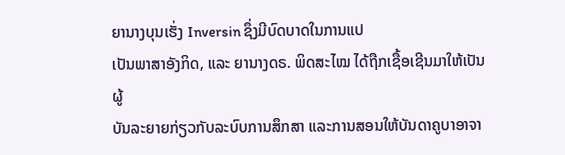ຍານາງບຸນເຮັ່ງ Inversin ຊຶ່ງມີບົດບາດໃນການແປ
ເປັນພາສາອັງກິດ, ແລະ ຍານາງດຣ. ພິດສະໄໝ ໄດ້ຖືກເຊື້ອເຊີນມາໃຫ້ເປັນຜູ້
ບັນລະຍາຍກ່ຽວກັບລະບົບການສຶກສາ ແລະການສອນໃຫ້ບັນດາຄູບາອາຈາ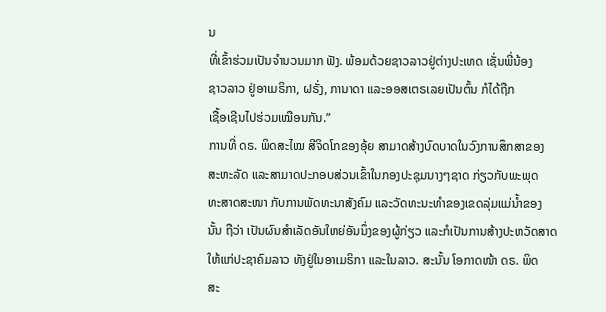ນ
ທີ່ເຂົ້າຮ່ວມເປັນຈໍານວນມາກ ຟັງ. ພ້ອມດ້ວຍຊາວລາວຢູ່ຕ່າງປະເທດ ເຊັ່ນພີ່ນ້ອງ
ຊາວລາວ ຢູ່ອາເມຣິກາ, ຝຣັ່ງ, ການາດາ ແລະອອສເຕຣເລຍເປັນຕົ້ນ ກໍໄດ້ຖືກ
ເຊື້ອເຊີນໄປຮ່ວມເໝືອນກັນ.”
ການທີ່ ດຣ. ພິດສະໄໝ ສີຈິດໂກຂອງອຸ້ຍ ສາມາດສ້າງບົດບາດໃນວົງການສຶກສາຂອງ
ສະຫະລັດ ແລະສາມາດປະກອບສ່ວນເຂົ້າໃນກອງປະຊຸມນາງໆຊາດ ກ່ຽວກັບພະພຸດ
ທະສາດສະໜາ ກັບການພັດທະນາສັງຄົມ ແລະວັດທະນະທໍາຂອງເຂດລຸ່ມແມ່ນໍ້າຂອງ
ນັ້ນ ຖືວ່າ ເປັນຜົນສໍາເລັດອັນໃຫຍ່ອັນນຶ່ງຂອງຜູ້ກ່ຽວ ແລະກໍເປັນການສ້າງປະຫວັດສາດ
ໃຫ້ແກ່ປະຊາຄົມລາວ ທັງຢູ່ໃນອາເມຣິກາ ແລະໃນລາວ. ສະນັ້ນ ໂອກາດໜ້າ ດຣ. ພິດ
ສະ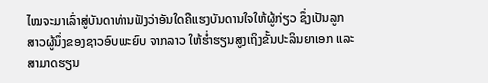ໄໝຈະມາເລົ່າສູ່ບັນດາທ່ານຟັງວ່າອັນໃດຄືແຮງບັນດານໃຈໃຫ້ຜູ້ກ່ຽວ ຊຶ່ງເປັນລູກ
ສາວຜູ້ນຶ່ງຂອງຊາວອົບພະຍົບ ຈາກລາວ ໃຫ້ຮໍ່າຮຽນສູງເຖິງຂັ້ນປະລິນຍາເອກ ແລະ
ສາມາດຮຽນ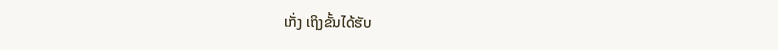ເກັ່ງ ເຖິງຂັ້ນໄດ້ຮັບ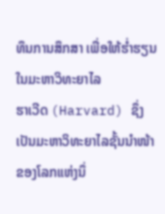ທຶນການສຶກສາ ເພື່ອໃຫ້ຮໍ່າຮຽນໃນມະຫາວິທະຍາໄລ
ຮາເວີດ (Harvard) ຊຶ່ງເປັນມະຫາວິທະຍາໄລຊັ້ນນໍາໜ້າຂອງໂລກແຫ່ງນຶ່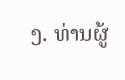ງ. ທ່ານຜູ້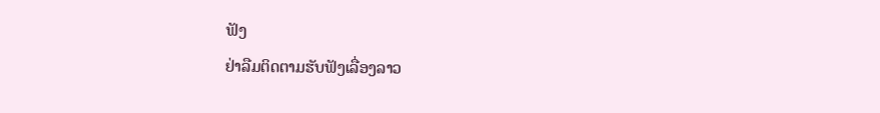ຟັງ
ຢ່າລືມຕິດຕາມຮັບຟັງເລື່ອງລາວ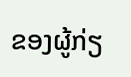ຂອງຜູ້ກ່ຽ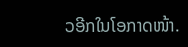ວອີກໃນໂອກາດໜ້າ.